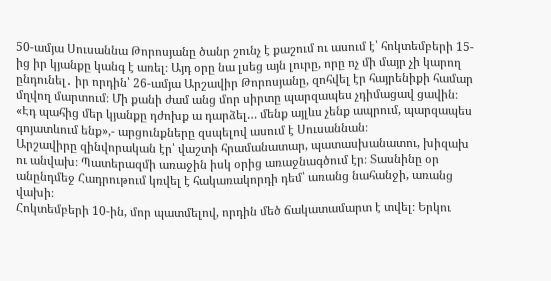50-ամյա Սուսաննա Թորոսյանը ծանր շունչ է քաշում ու ասում է՝ հոկտեմբերի 15-ից իր կյանքը կանգ է առել։ Այդ օրը նա լսեց այն լուրը, որը ոչ մի մայր չի կարող ընդունել․ իր որդին՝ 26-ամյա Արշավիր Թորոսյանը, զոհվել էր հայրենիքի համար մղվող մարտում։ Մի քանի ժամ անց մոր սիրտը պարզապես չդիմացավ ցավին։
«Էդ պահից մեր կյանքը դժոխք ա դարձել… մենք այլևս չենք ապրում, պարզապես գոյատևում ենք»,- արցունքները զսպելով ասում է Սուսաննան։
Արշավիրը զինվորական էր՝ վաշտի հրամանատար, պատասխանատու, խիզախ ու անվախ։ Պատերազմի առաջին իսկ օրից առաջնագծում էր։ Տասնինը օր անընդմեջ Հադրութում կռվել է հակառակորդի դեմ՝ առանց նահանջի, առանց վախի։
Հոկտեմբերի 10-ին, մոր պատմելով, որդին մեծ ճակատամարտ է տվել։ Երկու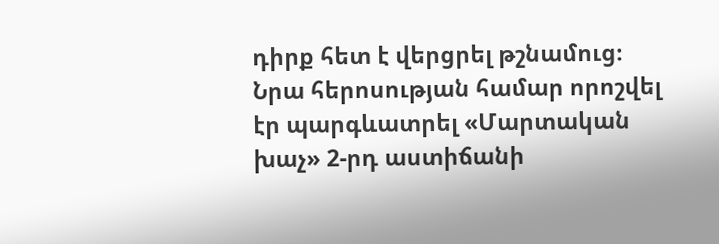դիրք հետ է վերցրել թշնամուց։ Նրա հերոսության համար որոշվել էր պարգևատրել «Մարտական խաչ» 2-րդ աստիճանի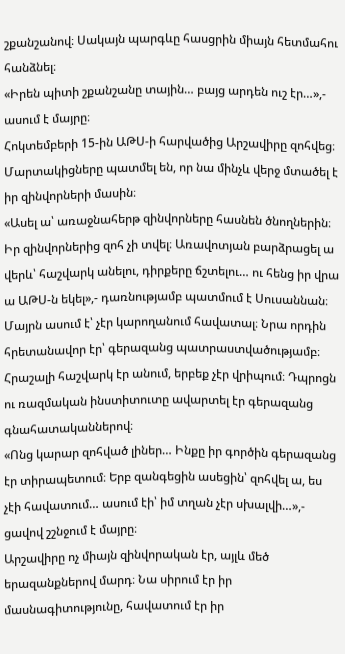շքանշանով։ Սակայն պարգևը հասցրին միայն հետմահու հանձնել։
«Իրեն պիտի շքանշանը տային… բայց արդեն ուշ էր…»,- ասում է մայրը։
Հոկտեմբերի 15-ին ԱԹՍ-ի հարվածից Արշավիրը զոհվեց։ Մարտակիցները պատմել են, որ նա մինչև վերջ մտածել է իր զինվորների մասին։
«Ասել ա՝ առաջնահերթ զինվորները հասնեն ծնողներին։ Իր զինվորներից զոհ չի տվել։ Առավոտյան բարձրացել ա վերև՝ հաշվարկ անելու, դիրքերը ճշտելու… ու հենց իր վրա ա ԱԹՍ-ն եկել»,- դառնությամբ պատմում է Սուսաննան։
Մայրն ասում է՝ չէր կարողանում հավատալ։ Նրա որդին հրետանավոր էր՝ գերազանց պատրաստվածությամբ։ Հրաշալի հաշվարկ էր անում, երբեք չէր վրիպում։ Դպրոցն ու ռազմական ինստիտուտը ավարտել էր գերազանց գնահատականներով։
«Ոնց կարար զոհված լիներ… Ինքը իր գործին գերազանց էր տիրապետում։ Երբ զանգեցին ասեցին՝ զոհվել ա, ես չէի հավատում… ասում էի՝ իմ տղան չէր սխալվի…»,- ցավով շշնջում է մայրը։
Արշավիրը ոչ միայն զինվորական էր, այլև մեծ երազանքներով մարդ։ Նա սիրում էր իր մասնագիտությունը, հավատում էր իր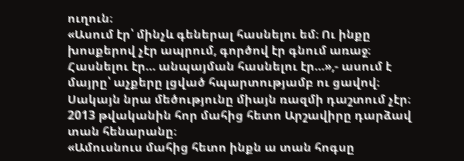ուղուն։
«Ասում էր՝ մինչև գեներալ հասնելու եմ։ Ու ինքը խոսքերով չէր ապրում, գործով էր գնում առաջ։ Հասնելու էր… անպայման հասնելու էր…»,- ասում է մայրը՝ աչքերը լցված հպարտությամբ ու ցավով։
Սակայն նրա մեծությունը միայն ռազմի դաշտում չէր։ 2013 թվականին հոր մահից հետո Արշավիրը դարձավ տան հենարանը։
«Ամուսնուս մահից հետո ինքն ա տան հոգսը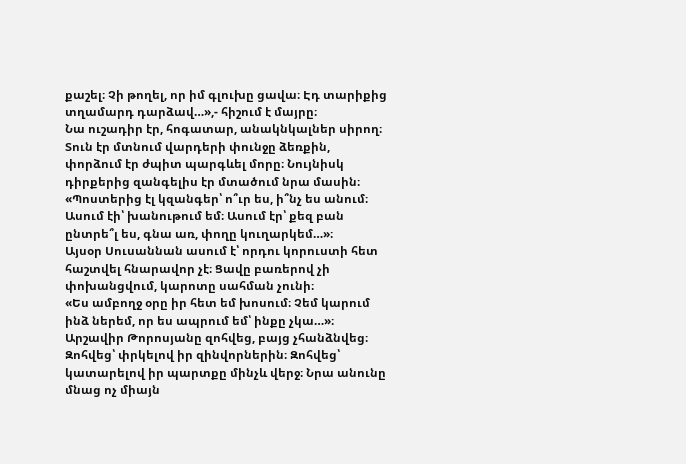քաշել։ Չի թողել, որ իմ գլուխը ցավա։ Էդ տարիքից տղամարդ դարձավ…»,- հիշում է մայրը։
Նա ուշադիր էր, հոգատար, անակնկալներ սիրող։ Տուն էր մտնում վարդերի փունջը ձեռքին, փորձում էր ժպիտ պարգևել մորը։ Նույնիսկ դիրքերից զանգելիս էր մտածում նրա մասին։
«Պոստերից էլ կզանգեր՝ ո՞ւր ես, ի՞նչ ես անում։ Ասում էի՝ խանութում եմ։ Ասում էր՝ քեզ բան ընտրե՞լ ես, գնա առ, փողը կուղարկեմ…»։
Այսօր Սուսաննան ասում է՝ որդու կորուստի հետ հաշտվել հնարավոր չէ։ Ցավը բառերով չի փոխանցվում, կարոտը սահման չունի։
«Ես ամբողջ օրը իր հետ եմ խոսում։ Չեմ կարում ինձ ներեմ, որ ես ապրում եմ՝ ինքը չկա…»։
Արշավիր Թորոսյանը զոհվեց, բայց չհանձնվեց։ Զոհվեց՝ փրկելով իր զինվորներին։ Զոհվեց՝ կատարելով իր պարտքը մինչև վերջ։ Նրա անունը մնաց ոչ միայն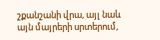շքանշանի վրա, այլ նաև այն մայրերի սրտերում,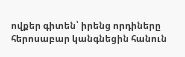ովքեր գիտեն՝ իրենց որդիները հերոսաբար կանգնեցին հանուն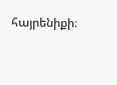հայրենիքի։